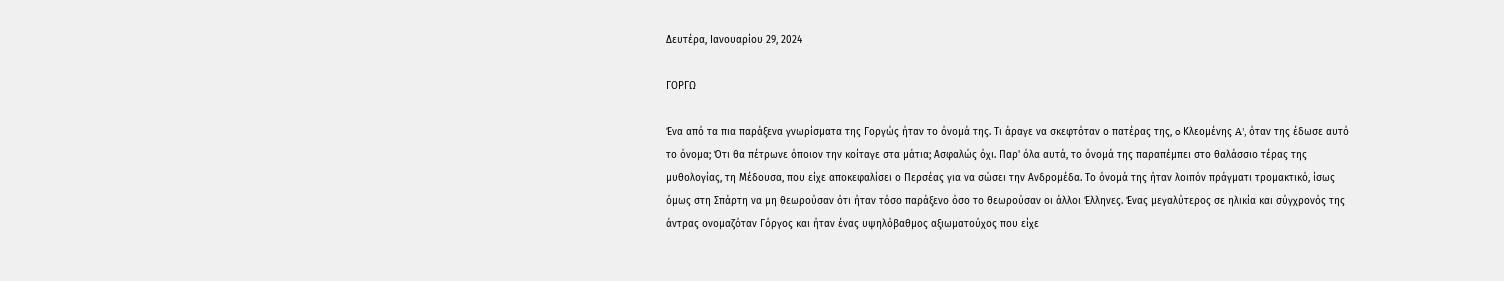Δευτέρα, Ιανουαρίου 29, 2024

ΓΟΡΓΩ

Ένα από τα πια παράξενα γνωρίσματα της Γοργώς ήταν το όνομά της. Τι άραγε να σκεφτόταν ο πατέρας της, o Κλεομένης A', όταν της έδωσε αυτό το όνομα; Ότι θα πέτρωνε όποιον την κοίταγε στα μάτια; Ασφαλώς όχι. Παρ' όλα αυτά, το όνομά της παραπέμπει στο θαλάσσιο τέρας της μυθολογίας, τη Μέδουσα, που είχε αποκεφαλίσει ο Περσέας για να σώσει την Ανδρομέδα. Το όνομά της ήταν λοιπόν πράγματι τρομακτικό, ίσως όμως στη Σπάρτη να μη θεωρούσαν ότι ήταν τόσο παράξενο όσο το θεωρούσαν οι άλλοι Έλληνες. Ένας μεγαλύτερος σε ηλικία και σύγχρονός της άντρας ονομαζόταν Γόργος και ήταν ένας υψηλόβαθμος αξιωματούχος που είχε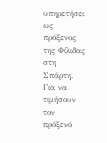υπηρετήσει ως πρόξενος της Φίλιδας στη Σπάρτη. Για να τιμήσουν τον πρόξενό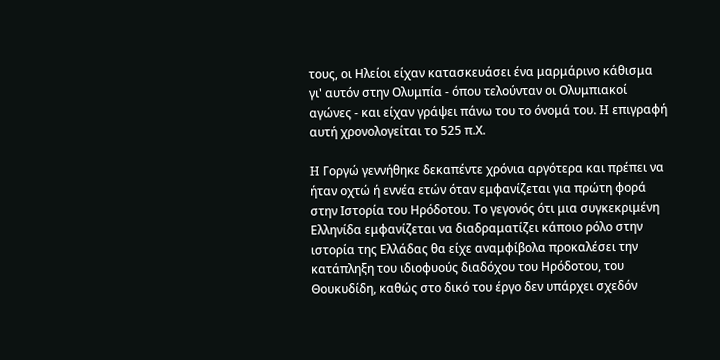τους, οι Ηλείοι είχαν κατασκευάσει ένα μαρμάρινο κάθισμα γι' αυτόν στην Ολυμπία - όπου τελούνταν οι Ολυμπιακοί αγώνες - και είχαν γράψει πάνω του το όνομά του. H επιγραφή αυτή χρονολογείται το 525 π.Χ.

H Γοργώ γεννήθηκε δεκαπέντε χρόνια αργότερα και πρέπει να ήταν οχτώ ή εννέα ετών όταν εμφανίζεται για πρώτη φορά στην Ιστορία του Ηρόδοτου. Το γεγονός ότι μια συγκεκριμένη Ελληνίδα εμφανίζεται να διαδραματίζει κάποιο ρόλο στην ιστορία της Ελλάδας θα είχε αναμφίβολα προκαλέσει την κατάπληξη του ιδιοφυούς διαδόχου του Ηρόδοτου, του Θουκυδίδη, καθώς στο δικό του έργο δεν υπάρχει σχεδόν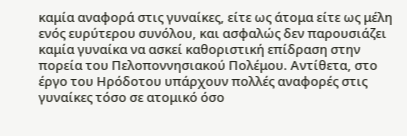καμία αναφορά στις γυναίκες, είτε ως άτομα είτε ως μέλη ενός ευρύτερου συνόλου, και ασφαλώς δεν παρουσιάζει καμία γυναίκα να ασκεί καθοριστική επίδραση στην πορεία του Πελοποννησιακού Πολέμου. Αντίθετα, στο έργο του Ηρόδοτου υπάρχουν πολλές αναφορές στις γυναίκες τόσο σε ατομικό όσο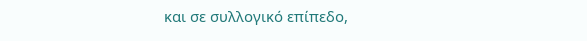και σε συλλογικό επίπεδο,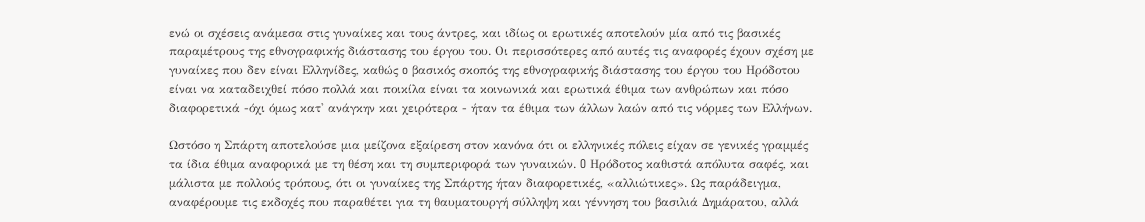ενώ οι σχέσεις ανάμεσα στις γυναίκες και τους άντρες, και ιδίως οι ερωτικές αποτελούν μία από τις βασικές παραμέτρους της εθνογραφικής διάστασης του έργου του. Οι περισσότερες από αυτές τις αναφορές έχουν σχέση με γυναίκες που δεν είναι Ελληνίδες, καθώς o βασικός σκοπός της εθνογραφικής διάστασης του έργου του Ηρόδοτου είναι να καταδειχθεί πόσο πολλά και ποικίλα είναι τα κοινωνικά και ερωτικά έθιμα των ανθρώπων και πόσο διαφορετικά -όχι όμως κατ' ανάγκην και χειρότερα - ήταν τα έθιμα των άλλων λαών από τις νόρμες των Ελλήνων.

Ωστόσο η Σπάρτη αποτελούσε μια μείζονα εξαίρεση στον κανόνα ότι οι ελληνικές πόλεις είχαν σε γενικές γραμμές τα ίδια έθιμα αναφορικά με τη θέση και τη συμπεριφορά των γυναικών. O Ηρόδοτος καθιστά απόλυτα σαφές, και μάλιστα με πολλούς τρόπους, ότι οι γυναίκες της Σπάρτης ήταν διαφορετικές, «αλλιώτικες». Ως παράδειγμα, αναφέρουμε τις εκδοχές που παραθέτει για τη θαυματουργή σύλληψη και γέννηση του βασιλιά Δημάρατου, αλλά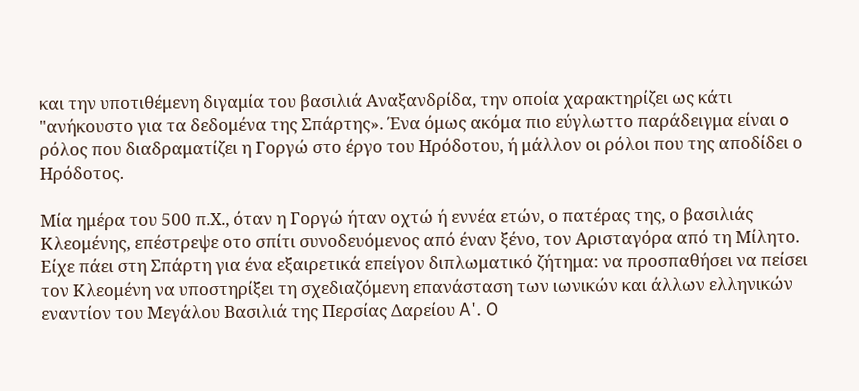και την υποτιθέμενη διγαμία του βασιλιά Αναξανδρίδα, την οποία χαρακτηρίζει ως κάτι "ανήκουστο για τα δεδομένα της Σπάρτης». Ένα όμως ακόμα πιο εύγλωττο παράδειγμα είναι o ρόλος που διαδραματίζει η Γοργώ στο έργο του Ηρόδοτου, ή μάλλον οι ρόλοι που της αποδίδει ο Ηρόδοτος.

Μία ημέρα του 500 π.Χ., όταν η Γοργώ ήταν οχτώ ή εννέα ετών, ο πατέρας της, ο βασιλιάς Κλεομένης, επέστρεψε οτο σπίτι συνοδευόμενος από έναν ξένο, τον Αρισταγόρα από τη Μίλητο. Είχε πάει στη Σπάρτη για ένα εξαιρετικά επείγον διπλωματικό ζήτημα: να προσπαθήσει να πείσει τον Κλεομένη να υποστηρίξει τη σχεδιαζόμενη επανάσταση των ιωνικών και άλλων ελληνικών εναντίον του Μεγάλου Βασιλιά της Περσίας Δαρείου A'. O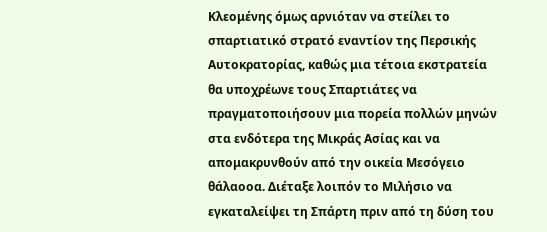Κλεομένης όμως αρνιόταν να στείλει το σπαρτιατικό στρατό εναντίον της Περσικής Αυτοκρατορίας, καθώς μια τέτοια εκστρατεία θα υποχρέωνε τους Σπαρτιάτες να πραγματοποιήσουν μια πορεία πολλών μηνών στα ενδότερα της Μικράς Ασίας και να απομακρυνθούν από την οικεία Μεσόγειο θάλαοοα. Διέταξε λοιπόν το Μιλήσιο να εγκαταλείψει τη Σπάρτη πριν από τη δύση του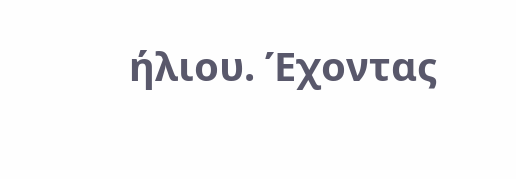ήλιου. Έχοντας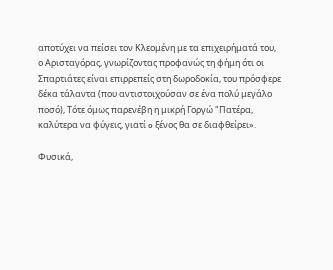αποτύχει να πείσει τον Κλεομένη με τα επιχειρήματά του, ο Αρισταγόρας, γνωρίζοντας προφανώς τη φήμη ότι οι Σπαρτιάτες είναι επιρρεπείς στη δωροδοκία, του πρόσφερε δέκα τάλαντα (που αντιστοιχούσαν σε ένα πολύ μεγάλο ποσό), Τότε όμως παρενέβη η μικρή Γοργώ "Πατέρα, καλύτερα να φύγεις, γιατί o ξένος θα σε διαφθείρει».

Φυσικά,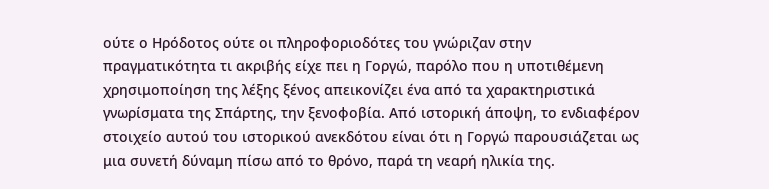ούτε ο Ηρόδοτος ούτε οι πληροφοριοδότες του γνώριζαν στην πραγματικότητα τι ακριβής είχε πει η Γοργώ, παρόλο που η υποτιθέμενη χρησιμοποίηση της λέξης ξένος απεικονίζει ένα από τα χαρακτηριστικά γνωρίσματα της Σπάρτης, την ξενοφοβία. Από ιστορική άποψη, το ενδιαφέρον στοιχείο αυτού του ιστορικού ανεκδότου είναι ότι η Γοργώ παρουσιάζεται ως μια συνετή δύναμη πίσω από το θρόνο, παρά τη νεαρή ηλικία της.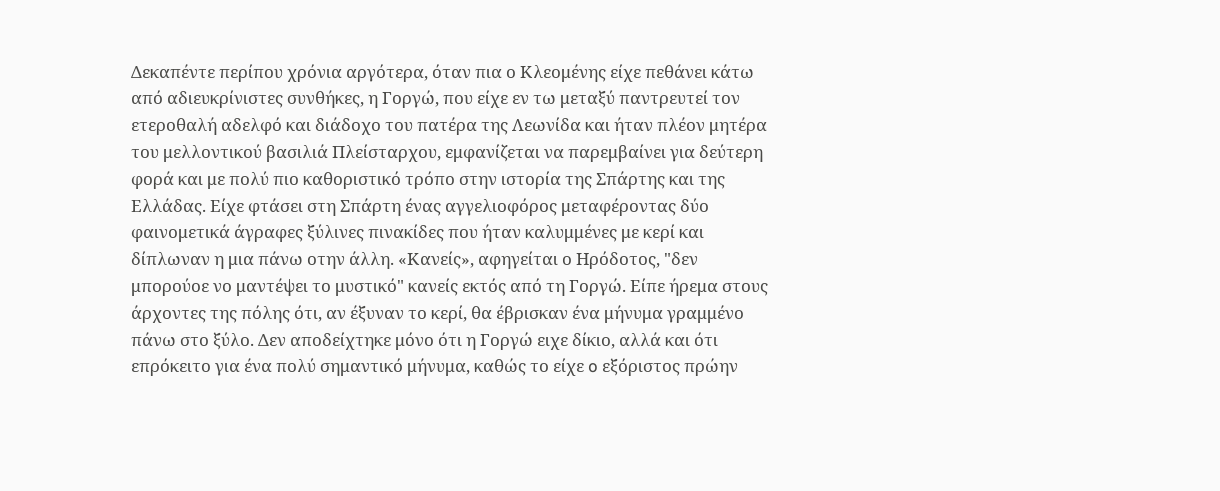Δεκαπέντε περίπου χρόνια αργότερα, όταν πια ο Κλεομένης είχε πεθάνει κάτω από αδιευκρίνιστες συνθήκες, η Γοργώ, που είχε εν τω μεταξύ παντρευτεί τον ετεροθαλή αδελφό και διάδοχο του πατέρα της Λεωνίδα και ήταν πλέον μητέρα του μελλοντικού βασιλιά Πλείσταρχου, εμφανίζεται να παρεμβαίνει για δεύτερη φορά και με πολύ πιο καθοριστικό τρόπο στην ιστορία της Σπάρτης και της Ελλάδας. Είχε φτάσει στη Σπάρτη ένας αγγελιοφόρος μεταφέροντας δύο φαινομετικά άγραφες ξύλινες πινακίδες που ήταν καλυμμένες με κερί και δίπλωναν η μια πάνω οτην άλλη. «Κανείς», αφηγείται ο Ηρόδοτος, "δεν μπορούοε νο μαντέψει το μυστικό" κανείς εκτός από τη Γοργώ. Είπε ήρεμα στους άρχοντες της πόλης ότι, αν έξυναν το κερί, θα έβρισκαν ένα μήνυμα γραμμένο πάνω στο ξύλο. Δεν αποδείχτηκε μόνο ότι η Γοργώ ειχε δίκιο, αλλά και ότι επρόκειτο για ένα πολύ σημαντικό μήνυμα, καθώς το είχε o εξόριστος πρώην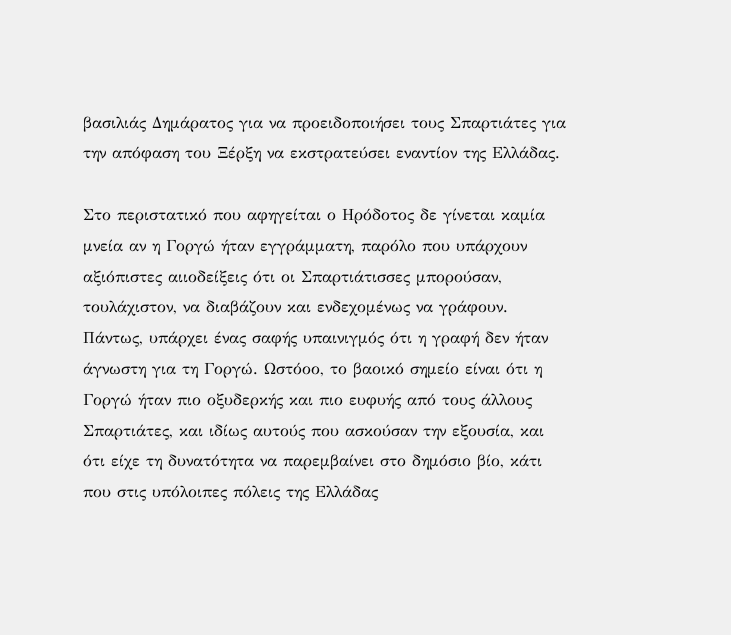βασιλιάς Δημάρατος για να προειδοποιήσει τους Σπαρτιάτες για την απόφαση του Ξέρξη να εκστρατεύσει εναντίον της Ελλάδας.

Στο περιστατικό που αφηγείται ο Ηρόδοτος δε γίνεται καμία μνεία αν η Γοργώ ήταν εγγράμματη, παρόλο που υπάρχουν αξιόπιστες αιιοδείξεις ότι οι Σπαρτιάτισσες μπορούσαν, τουλάχιστον, να διαβάζουν και ενδεχομένως να γράφουν. Πάντως, υπάρχει ένας σαφής υπαινιγμός ότι η γραφή δεν ήταν άγνωστη για τη Γοργώ. Ωστόοο, το βαοικό σημείο είναι ότι η Γοργώ ήταν πιο οξυδερκής και πιο ευφυής από τους άλλους Σπαρτιάτες, και ιδίως αυτούς που ασκούσαν την εξουσία, και ότι είχε τη δυνατότητα να παρεμβαίνει στο δημόσιο βίο, κάτι που στις υπόλοιπες πόλεις της Ελλάδας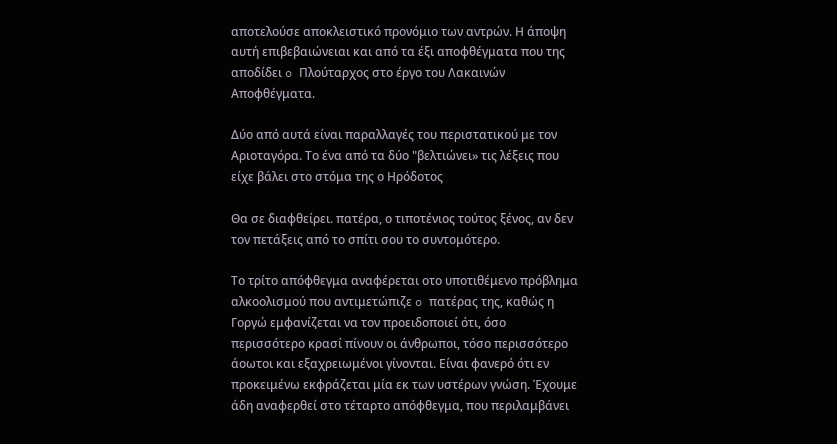αποτελούσε αποκλειστικό προνόμιο των αντρών. Η άποψη αυτή επιβεβαιώνειαι και από τα έξι αποφθέγματα που της αποδίδει o Πλούταρχος στο έργο του Λακαινών Αποφθέγματα.

Δύο από αυτά είναι παραλλαγές του περιστατικού με τον Αριοταγόρα. Tο ένα από τα δύο "βελτιώνει» τις λέξεις που είχε βάλει στο στόμα της ο Ηρόδοτος

Θα σε διαφθείρει. πατέρα, ο τιποτένιος τούτος ξένος, αν δεν τον πετάξεις από το σπίτι σου το συντομότερο.

Το τρίτο απόφθεγμα αναφέρεται οτο υποτιθέμενο πρόβλημα αλκοολισμού που αντιμετώπιζε o πατέρας της, καθώς η Γοργώ εμφανίζεται να τον προειδοποιεί ότι, όσο περισσότερο κρασί πίνουν οι άνθρωποι, τόσο περισσότερο άοωτοι και εξαχρειωμένοι γίνονται. Είναι φανερό ότι εν προκειμένω εκφράζεται μία εκ των υστέρων γνώση. Έχουμε άδη αναφερθεί στο τέταρτο απόφθεγμα, που περιλαμβάνει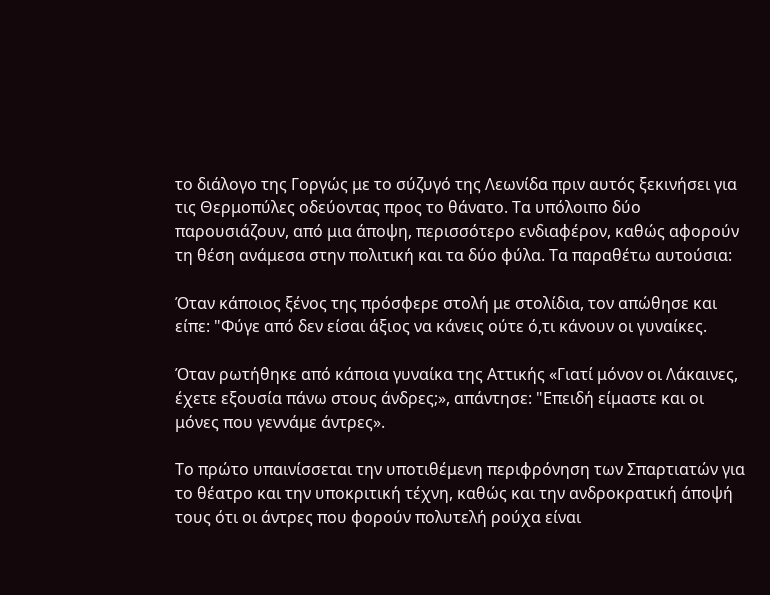το διάλογο της Γοργώς με το σύζυγό της Λεωνίδα πριν αυτός ξεκινήσει για τις Θερμοπύλες οδεύοντας προς το θάνατο. Τα υπόλοιπο δύο παρουσιάζουν, από μια άποψη, περισσότερο ενδιαφέρον, καθώς αφορούν τη θέση ανάμεσα στην πολιτική και τα δύο φύλα. Τα παραθέτω αυτούσια:

Όταν κάποιος ξένος της πρόσφερε στολή με στολίδια, τον απώθησε και είπε: "Φύγε από δεν είσαι άξιος να κάνεις ούτε ό,τι κάνουν οι γυναίκες.

Όταν ρωτήθηκε από κάποια γυναίκα της Αττικής «Γιατί μόνον οι Λάκαινες, έχετε εξουσία πάνω στους άνδρες;», απάντησε: "Επειδή είμαστε και οι μόνες που γεννάμε άντρες».

Το πρώτο υπαινίσσεται την υποτιθέμενη περιφρόνηση των Σπαρτιατών για το θέατρο και την υποκριτική τέχνη, καθώς και την ανδροκρατική άποψή τους ότι οι άντρες που φορούν πολυτελή ρούχα είναι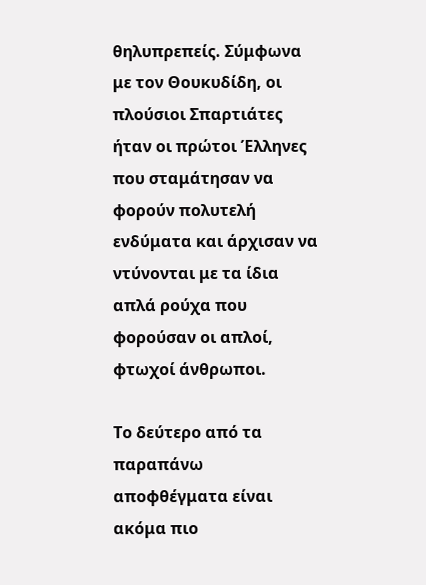θηλυπρεπείς. Σύμφωνα με τον Θουκυδίδη, οι πλούσιοι Σπαρτιάτες ήταν οι πρώτοι Έλληνες που σταμάτησαν να φορούν πολυτελή ενδύματα και άρχισαν να ντύνονται με τα ίδια απλά ρούχα που φορούσαν οι απλοί, φτωχοί άνθρωποι.

Το δεύτερο από τα παραπάνω αποφθέγματα είναι ακόμα πιο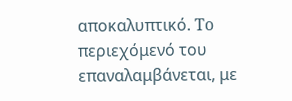αποκαλυπτικό. To περιεχόμενό του επαναλαμβάνεται, με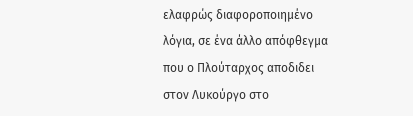ελαφρώς διαφοροποιημένο λόγια, σε ένα άλλο απόφθεγμα που ο Πλούταρχος αποδιδει στον Λυκούργο στο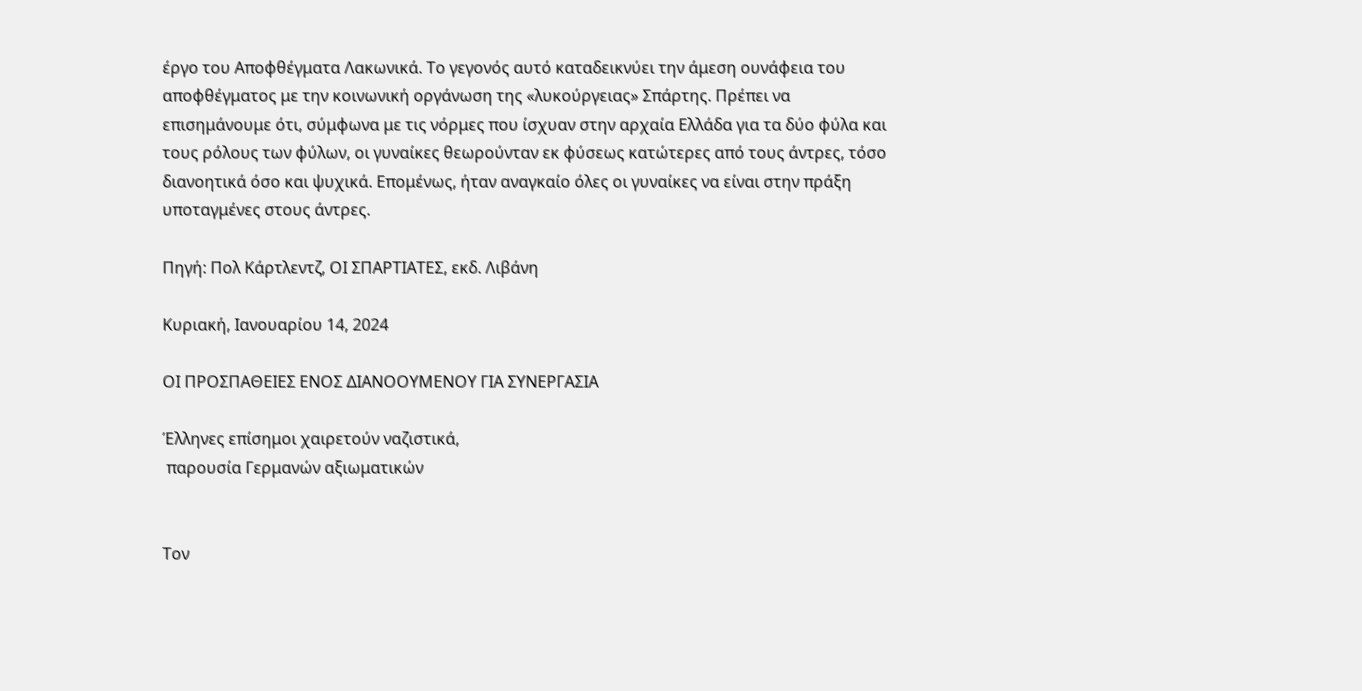έργο του Αποφθέγματα Λακωνικά. Το γεγονός αυτό καταδεικνύει την άμεση ουνάφεια του αποφθέγματος με την κοινωνική οργάνωση της «λυκούργειας» Σπάρτης. Πρέπει να επισημάνουμε ότι, σύμφωνα με τις νόρμες που ίσχυαν στην αρχαία Ελλάδα για τα δύο φύλα και τους ρόλους των φύλων, οι γυναίκες θεωρούνταν εκ φύσεως κατώτερες από τους άντρες, τόσο διανοητικά όσο και ψυχικά. Επομένως, ήταν αναγκαίο όλες οι γυναίκες να είναι στην πράξη υποταγμένες στους άντρες.

Πηγή: Πολ Κάρτλεντζ, ΟΙ ΣΠΑΡΤΙΑΤΕΣ, εκδ. Λιβάνη

Κυριακή, Ιανουαρίου 14, 2024

ΟΙ ΠΡΟΣΠΑΘΕΙΕΣ ΕΝΟΣ ΔΙΑΝΟΟΥΜΕΝΟΥ ΓΙΑ ΣΥΝΕΡΓΑΣΙΑ

Έλληνες επίσημοι χαιρετούν ναζιστικά,
 παρουσία Γερμανών αξιωματικών


Τον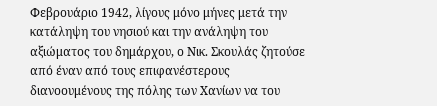Φεβρουάριο 1942, λίγους μόνο μήνες μετά την κατάληψη του νησιού και την ανάληψη του αξιώματος του δημάρχου, ο Νικ. Σκουλάς ζητούσε από έναν από τους επιφανέστερους διανοουμένους της πόλης των Χανίων να του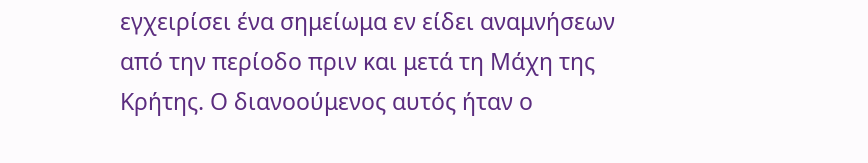εγχειρίσει ένα σημείωμα εν είδει αναμνήσεων από την περίοδο πριν και μετά τη Μάχη της Κρήτης. Ο διανοούμενος αυτός ήταν ο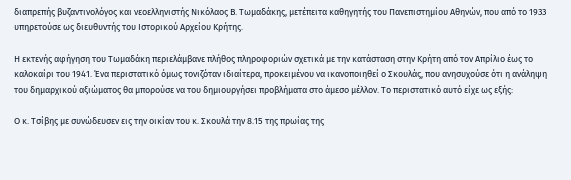διαπρεπής βυζαντινολόγος και νεοελληνιστής Νικόλαος Β. Τωμαδάκης, μετέπειτα καθηγητής του Πανεπιστημίου Αθηνών, που από το 1933 υπηρετούσε ως διευθυντής του Ιστορικού Αρχείου Κρήτης.

Η εκτενής αφήγηση του Τωμαδάκη περιελάμβανε πλήθος πληροφοριών σχετικά με την κατάσταση στην Κρήτη από τον Απρίλιο έως το καλοκαίρι του 1941. Ένα περιστατικό όμως τονιζόταν ιδιαίτερα, προκειμένου να ικανοποιηθεί ο Σκουλάς, που ανησυχούσε ότι η ανάληψη του δημαρχικού αξιώματος θα μπορούσε να του δημιουργήσει προβλήματα στο άμεσο μέλλον. Το περιστατικό αυτό είχε ως εξής:

Ο κ. Τσίβης με συνώδευσεν εις την οικίαν του κ. Σκουλά την 8.15 της πρωίας της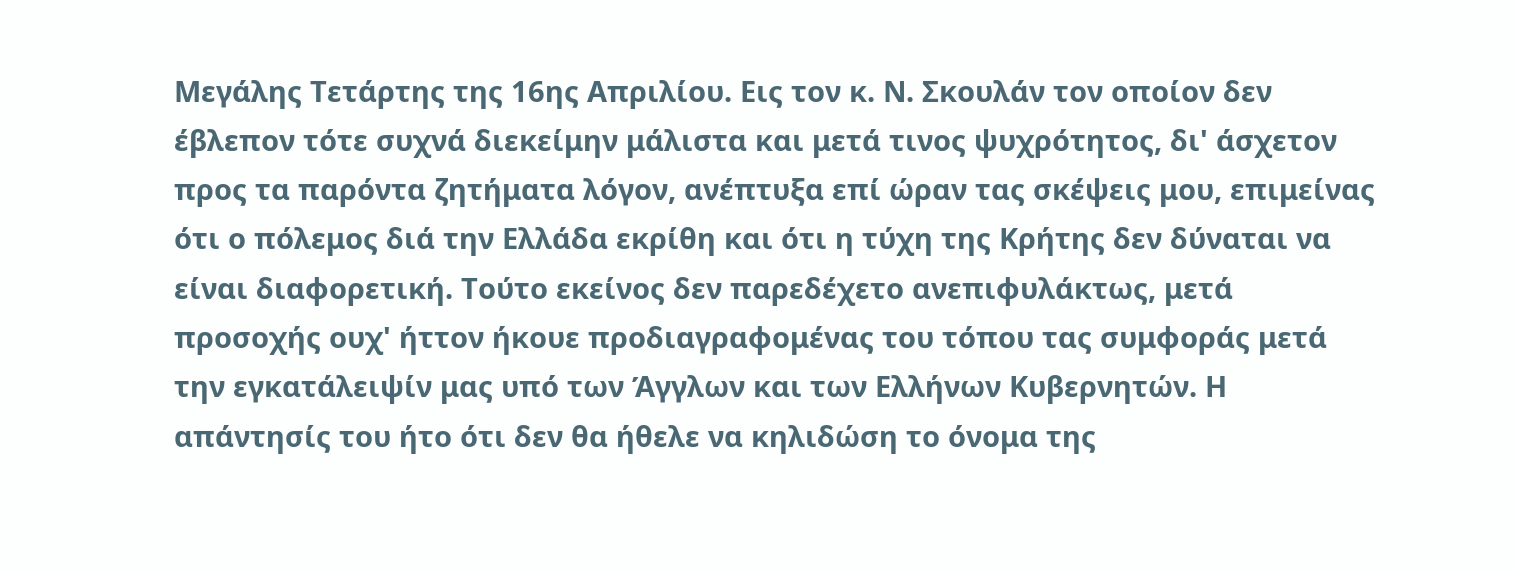Μεγάλης Τετάρτης της 16ης Απριλίου. Εις τον κ. Ν. Σκουλάν τον οποίον δεν έβλεπον τότε συχνά διεκείμην μάλιστα και μετά τινος ψυχρότητος, δι' άσχετον προς τα παρόντα ζητήματα λόγον, ανέπτυξα επί ώραν τας σκέψεις μου, επιμείνας ότι ο πόλεμος διά την Ελλάδα εκρίθη και ότι η τύχη της Κρήτης δεν δύναται να είναι διαφορετική. Τούτο εκείνος δεν παρεδέχετο ανεπιφυλάκτως, μετά προσοχής ουχ' ήττον ήκουε προδιαγραφομένας του τόπου τας συμφοράς μετά την εγκατάλειψίν μας υπό των Άγγλων και των Ελλήνων Κυβερνητών. Η απάντησίς του ήτο ότι δεν θα ήθελε να κηλιδώση το όνομα της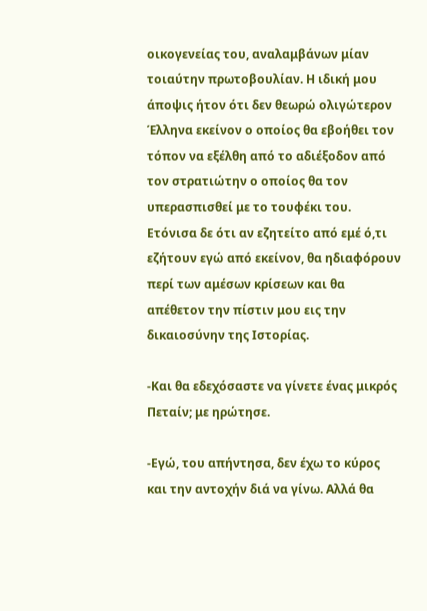οικογενείας του, αναλαμβάνων μίαν τοιαύτην πρωτοβουλίαν. Η ιδική μου άποψις ήτον ότι δεν θεωρώ ολιγώτερον Έλληνα εκείνον ο οποίος θα εβοήθει τον τόπον να εξέλθη από το αδιέξοδον από τον στρατιώτην ο οποίος θα τον υπερασπισθεί με το τουφέκι του. Ετόνισα δε ότι αν εζητείτο από εμέ ό,τι εζήτουν εγώ από εκείνον, θα ηδιαφόρουν περί των αμέσων κρίσεων και θα απέθετον την πίστιν μου εις την δικαιοσύνην της Ιστορίας.

-Και θα εδεχόσαστε να γίνετε ένας μικρός Πεταίν; με ηρώτησε.

-Εγώ, του απήντησα, δεν έχω το κύρος και την αντοχήν διά να γίνω. Αλλά θα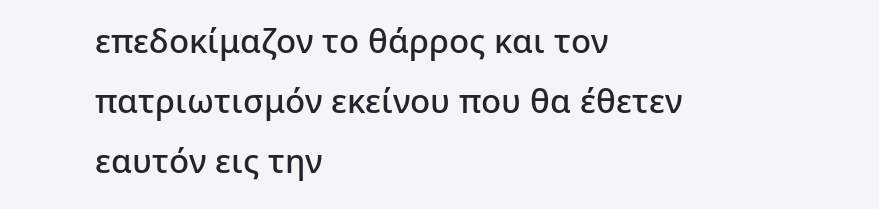επεδοκίμαζον το θάρρος και τον πατριωτισμόν εκείνου που θα έθετεν εαυτόν εις την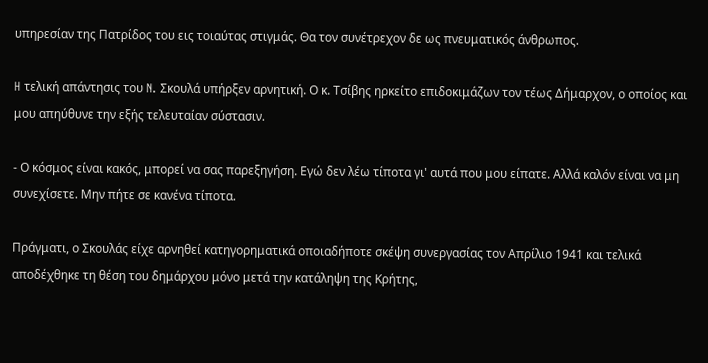υπηρεσίαν της Πατρίδος του εις τοιαύτας στιγμάς. Θα τον συνέτρεχον δε ως πνευματικός άνθρωπος.

H τελική απάντησις του N. Σκουλά υπήρξεν αρνητική. Ο κ. Τσίβης ηρκείτο επιδοκιμάζων τον τέως Δήμαρχον, ο οποίος και μου απηύθυνε την εξής τελευταίαν σύστασιν.

- Ο κόσμος είναι κακός, μπορεί να σας παρεξηγήση. Εγώ δεν λέω τίποτα γι' αυτά που μου είπατε. Αλλά καλόν είναι να μη συνεχίσετε. Μην πήτε σε κανένα τίποτα.

Πράγματι, ο Σκουλάς είχε αρνηθεί κατηγορηματικά οποιαδήποτε σκέψη συνεργασίας τον Απρίλιο 1941 και τελικά αποδέχθηκε τη θέση του δημάρχου μόνο μετά την κατάληψη της Κρήτης,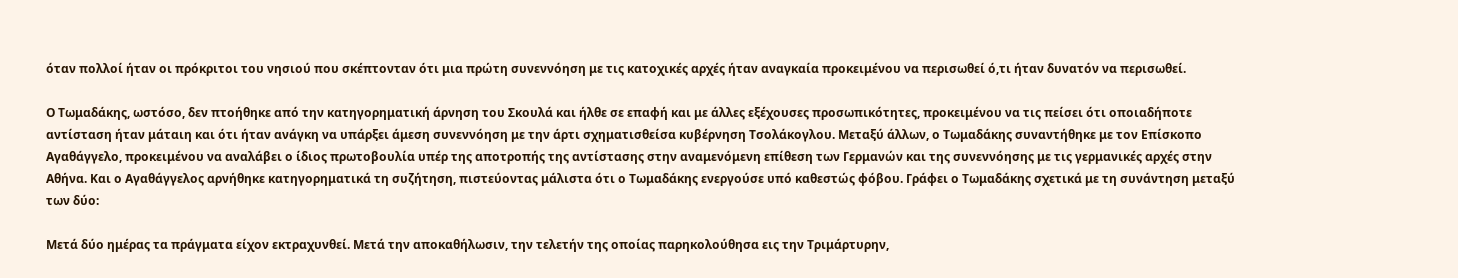όταν πολλοί ήταν οι πρόκριτοι του νησιού που σκέπτονταν ότι μια πρώτη συνεννόηση με τις κατοχικές αρχές ήταν αναγκαία προκειμένου να περισωθεί ό,τι ήταν δυνατόν να περισωθεί.

Ο Τωμαδάκης, ωστόσο, δεν πτοήθηκε από την κατηγορηματική άρνηση του Σκουλά και ήλθε σε επαφή και με άλλες εξέχουσες προσωπικότητες, προκειμένου να τις πείσει ότι οποιαδήποτε αντίσταση ήταν μάταιη και ότι ήταν ανάγκη να υπάρξει άμεση συνεννόηση με την άρτι σχηματισθείσα κυβέρνηση Τσολάκογλου. Μεταξύ άλλων, ο Τωμαδάκης συναντήθηκε με τον Επίσκοπο Αγαθάγγελο, προκειμένου να αναλάβει ο ίδιος πρωτοβουλία υπέρ της αποτροπής της αντίστασης στην αναμενόμενη επίθεση των Γερμανών και της συνεννόησης με τις γερμανικές αρχές στην Αθήνα. Και ο Αγαθάγγελος αρνήθηκε κατηγορηματικά τη συζήτηση, πιστεύοντας μάλιστα ότι ο Τωμαδάκης ενεργούσε υπό καθεστώς φόβου. Γράφει ο Τωμαδάκης σχετικά με τη συνάντηση μεταξύ των δύο:

Μετά δύο ημέρας τα πράγματα είχον εκτραχυνθεί. Μετά την αποκαθήλωσιν, την τελετήν της οποίας παρηκολούθησα εις την Τριμάρτυρην,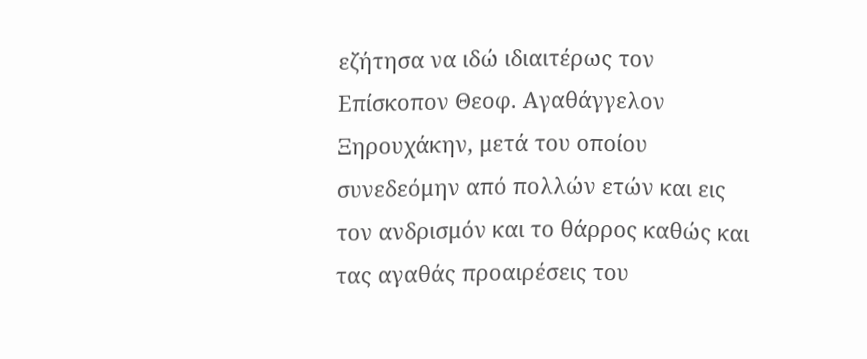εζήτησα να ιδώ ιδιαιτέρως τον Επίσκοπον Θεοφ. Αγαθάγγελον Ξηρουχάκην, μετά του οποίου συνεδεόμην από πολλών ετών και εις τον ανδρισμόν και το θάρρος καθώς και τας αγαθάς προαιρέσεις του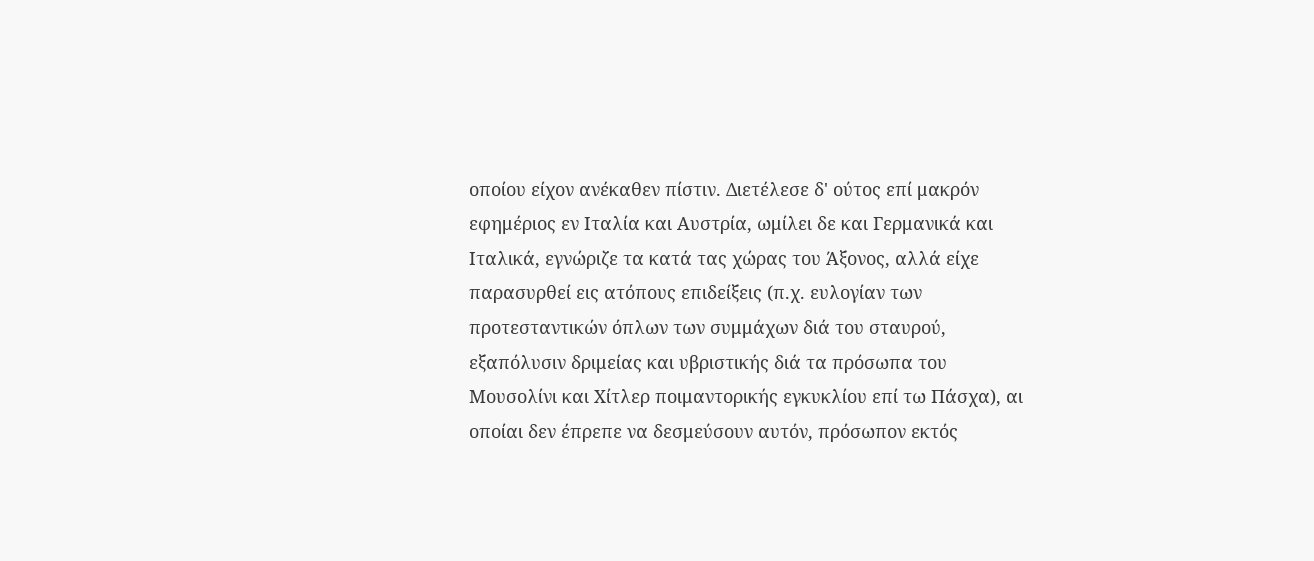οποίου είχον ανέκαθεν πίστιν. Διετέλεσε δ' ούτος επί μακρόν εφημέριος εν Ιταλία και Αυστρία, ωμίλει δε και Γερμανικά και Ιταλικά, εγνώριζε τα κατά τας χώρας του Άξονος, αλλά είχε παρασυρθεί εις ατόπους επιδείξεις (π.χ. ευλογίαν των προτεσταντικών όπλων των συμμάχων διά του σταυρού, εξαπόλυσιν δριμείας και υβριστικής διά τα πρόσωπα του Μουσολίνι και Χίτλερ ποιμαντορικής εγκυκλίου επί τω Πάσχα), αι οποίαι δεν έπρεπε να δεσμεύσουν αυτόν, πρόσωπον εκτός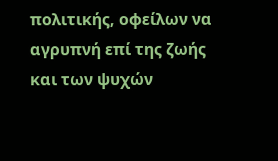πολιτικής, οφείλων να αγρυπνή επί της ζωής και των ψυχών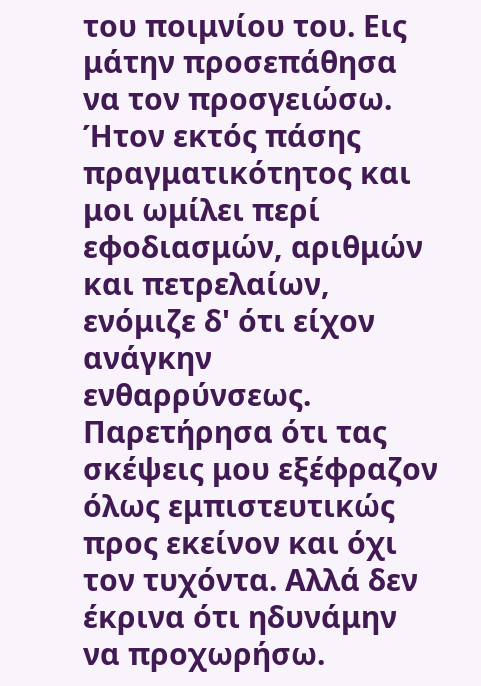του ποιμνίου του. Εις μάτην προσεπάθησα να τον προσγειώσω. Ήτον εκτός πάσης πραγματικότητος και μοι ωμίλει περί εφοδιασμών, αριθμών και πετρελαίων, ενόμιζε δ' ότι είχον ανάγκην ενθαρρύνσεως. Παρετήρησα ότι τας σκέψεις μου εξέφραζον όλως εμπιστευτικώς προς εκείνον και όχι τον τυχόντα. Αλλά δεν έκρινα ότι ηδυνάμην να προχωρήσω.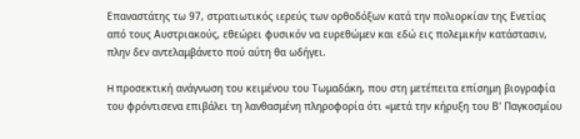Επαναστάτης τω 97, στρατιωτικός ιερεύς των ορθοδόξων κατά την πολιορκίαν της Ενετίας από τους Αυστριακούς, εθεώρει φυσικόν να ευρεθώμεν και εδώ εις πολεμικήν κατάστασιν, πλην δεν αντελαμβάνετο πού αύτη θα ωδήγει.

H προσεκτική ανάγνωση του κειμένου του Τωμαδάκη, που στη μετέπειτα επίσημη βιογραφία του φρόντισενα επιβάλει τη λανθασμένη πληροφορία ότι «μετά την κήρυξη του Β' Παγκοσμίου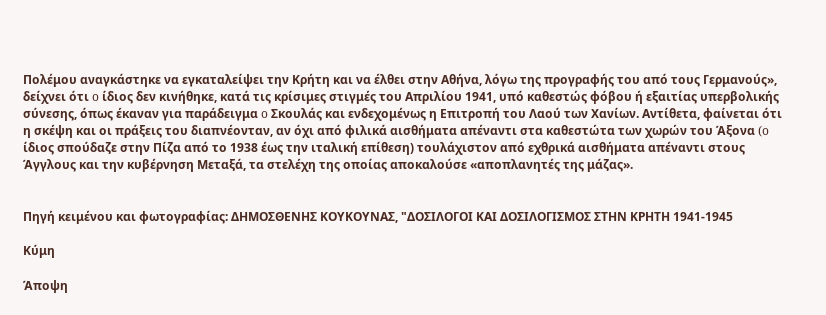Πολέμου αναγκάστηκε να εγκαταλείψει την Κρήτη και να έλθει στην Αθήνα, λόγω της προγραφής του από τους Γερμανούς», δείχνει ότι o ίδιος δεν κινήθηκε, κατά τις κρίσιμες στιγμές του Απριλίου 1941, υπό καθεστώς φόβου ή εξαιτίας υπερβολικής σύνεσης, όπως έκαναν για παράδειγμα o Σκουλάς και ενδεχομένως η Επιτροπή του Λαού των Χανίων. Αντίθετα, φαίνεται ότι η σκέψη και οι πράξεις του διαπνέονταν, αν όχι από φιλικά αισθήματα απέναντι στα καθεστώτα των χωρών του Άξονα (o ίδιος σπούδαζε στην Πίζα από το 1938 έως την ιταλική επίθεση) τουλάχιστον από εχθρικά αισθήματα απέναντι στους Άγγλους και την κυβέρνηση Μεταξά, τα στελέχη της οποίας αποκαλούσε «αποπλανητές της μάζας».


Πηγή κειμένου και φωτογραφίας: ΔΗΜΟΣΘΕΝΗΣ ΚΟΥΚΟΥΝΑΣ, "ΔΟΣΙΛΟΓΟΙ ΚΑΙ ΔΟΣΙΛΟΓΙΣΜΟΣ ΣΤΗΝ ΚΡΗΤΗ 1941-1945

Κύμη

Άποψη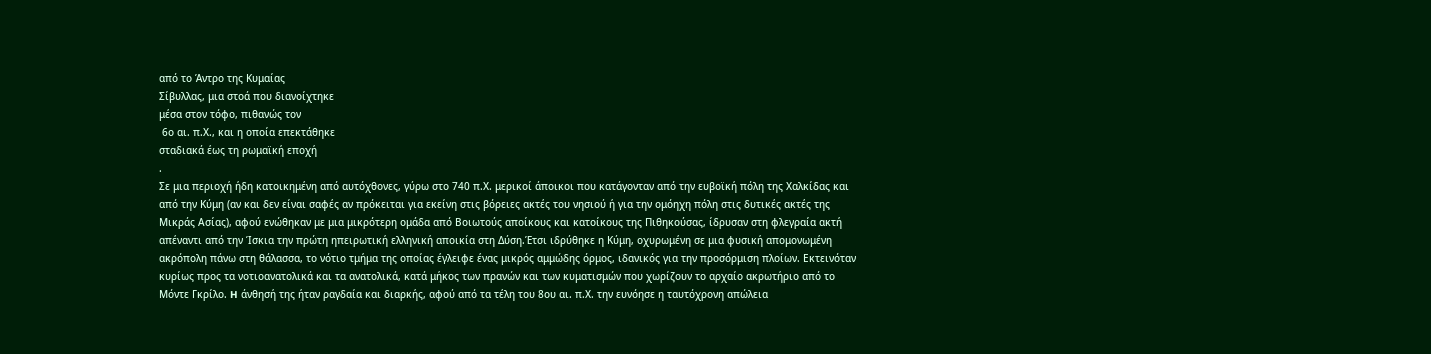από το Άντρο της Κυμαίας
Σίβυλλας, μια στοά που διανοίχτηκε
μέσα στον τόφο, πιθανώς τον
 6ο αι. π.Χ., και η οποία επεκτάθηκε
σταδιακά έως τη ρωμαϊκή εποχή
.
Σε μια περιοχή ήδη κατοικημένη από αυτόχθονες, γύρω στο 740 π.Χ. μερικοί άποικοι που κατάγονταν από την ευβοϊκή πόλη της Χαλκίδας και από την Κύμη (αν και δεν είναι σαφές αν πρόκειται για εκείνη στις βόρειες ακτές του νησιού ή για την ομόηχη πόλη στις δυτικές ακτές της Μικράς Ασίας), αφού ενώθηκαν με μια μικρότερη ομάδα από Βοιωτούς αποίκους και κατοίκους της Πιθηκούσας, ίδρυσαν στη φλεγραία ακτή απέναντι από την Ίσκια την πρώτη ηπειρωτική ελληνική αποικία στη Δύση.Έτσι ιδρύθηκε η Κύμη, οχυρωμένη σε μια φυσική απομονωμένη ακρόπολη πάνω στη θάλασσα, το νότιο τμήμα της οποίας έγλειφε ένας μικρός αμμώδης όρμος, ιδανικός για την προσόρμιση πλοίων. Εκτεινόταν κυρίως προς τα νοτιοανατολικά και τα ανατολικά, κατά μήκος των πρανών και των κυματισμών που χωρίζουν το αρχαίο ακρωτήριο από το Μόντε Γκρίλο. H άνθησή της ήταν ραγδαία και διαρκής, αφού από τα τέλη του 8ου αι. π.Χ. την ευνόησε η ταυτόχρονη απώλεια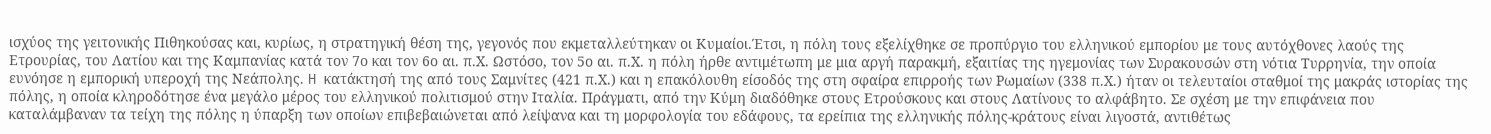ισχύος της γειτονικής Πιθηκούσας και, κυρίως, η στρατηγική θέση της, γεγονός που εκμεταλλεύτηκαν οι Κυμαίοι.Έτσι, η πόλη τους εξελίχθηκε σε προπύργιο του ελληνικού εμπορίου με τους αυτόχθονες λαούς της Ετρουρίας, του Λατίου και της Καμπανίας κατά τον 7ο και τον 6ο αι. π.Χ. Ωστόσο, τον 5ο αι. π.Χ. η πόλη ήρθε αντιμέτωπη με μια αργή παρακμή, εξαιτίας της ηγεμονίας των Συρακουσών στη νότια Τυρρηνία, την οποία ευνόησε η εμπορική υπεροχή της Νεάπολης. H κατάκτησή της από τους Σαμνίτες (421 π.Χ.) και η επακόλουθη είσοδός της στη σφαίρα επιρροής των Ρωμαίων (338 π.Χ.) ήταν οι τελευταίοι σταθμοί της μακράς ιστορίας της πόλης, η οποία κληροδότησε ένα μεγάλο μέρος του ελληνικού πολιτισμού στην Ιταλία. Πράγματι, από την Κύμη διαδόθηκε στους Ετρούσκους και στους Λατίνους το αλφάβητο. Σε σχέση με την επιφάνεια που καταλάμβαναν τα τείχη της πόλης η ύπαρξη των οποίων επιβεβαιώνεται από λείψανα και τη μορφολογία του εδάφους, τα ερείπια της ελληνικής πόλης-κράτους είναι λιγοστά, αντιθέτως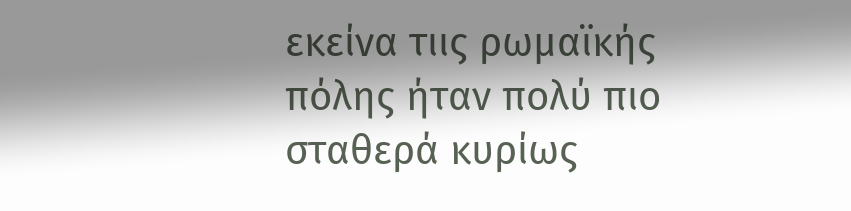εκείνα τιις ρωμαϊκής πόλης ήταν πολύ πιο σταθερά κυρίως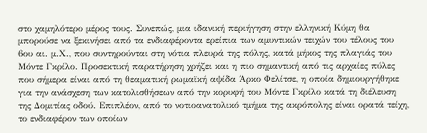στο χαμηλότερο μέρος τους. Συνεπώς, μια ιδανική περιήγηση στην ελληνική Κύμη θα μπορούσε να ξεκινήσει από τα ενδιαφέροντα ερείπια των αμυντικών τειχών του τέλους του 6ου αι. μ.Χ., που συντηρούνται στη νότια πλευρά της πόλης, κατά μήκος της πλαγιάς του Μόντε Γκρίλο. Προσεκτική παρατήρηση χρήζει και η πιο σημαντική από τις αρχαίες πύλες που σήμερα είναι από τη θεαματική ρωμαϊκή αψίδα Άρκο Φελίτσε, η οποία δημιουργήθηκε για την ανάσχεση των κατολισθήσεων από την κορυφή του Μόντε Γκρίλο κατά τη διέλευση της Δομιτίας οδού. Επιπλέον, από το νοτιοανατολικό τμήμα της ακρόπολης είναι ορατά τείχη, το ενδιαφέρον των οποίων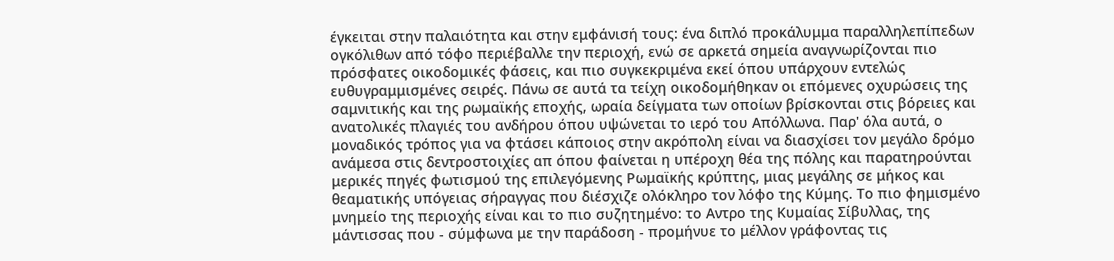έγκειται στην παλαιότητα και στην εμφάνισή τους: ένα διπλό προκάλυμμα παραλληλεπίπεδων ογκόλιθων από τόφο περιέβαλλε την περιοχή, ενώ σε αρκετά σημεία αναγνωρίζονται πιο πρόσφατες οικοδομικές φάσεις, και πιο συγκεκριμένα εκεί όπου υπάρχουν εντελώς ευθυγραμμισμένες σειρές. Πάνω σε αυτά τα τείχη οικοδομήθηκαν οι επόμενες οχυρώσεις της σαμνιτικής και της ρωμαϊκής εποχής, ωραία δείγματα των οποίων βρίσκονται στις βόρειες και ανατολικές πλαγιές του ανδήρου όπου υψώνεται το ιερό του Απόλλωνα. Παρ' όλα αυτά, ο μοναδικός τρόπος για να φτάσει κάποιος στην ακρόπολη είναι να διασχίσει τον μεγάλο δρόμο ανάμεσα στις δεντροστοιχίες απ όπου φαίνεται η υπέροχη θέα της πόλης και παρατηρούνται μερικές πηγές φωτισμού της επιλεγόμενης Ρωμαϊκής κρύπτης, μιας μεγάλης σε μήκος και θεαματικής υπόγειας σήραγγας που διέσχιζε ολόκληρο τον λόφο της Κύμης. Το πιο φημισμένο μνημείο της περιοχής είναι και το πιο συζητημένο: το Αντρο της Κυμαίας Σίβυλλας, της μάντισσας που - σύμφωνα με την παράδοση - προμήνυε το μέλλον γράφοντας τις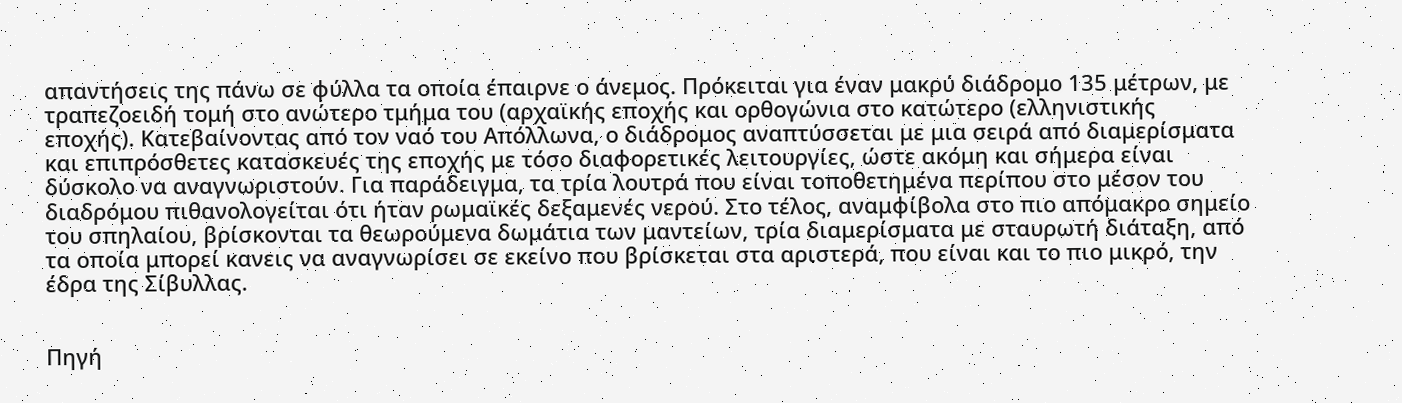απαντήσεις της πάνω σε φύλλα τα οποία έπαιρνε ο άνεμος. Πρόκειται για έναν μακρύ διάδρομο 135 μέτρων, με τραπεζοειδή τομή στο ανώτερο τμήμα του (αρχαϊκής εποχής και ορθογώνια στο κατώτερο (ελληνιστικής εποχής). Κατεβαίνοντας από τον ναό του Απόλλωνα, ο διάδρομος αναπτύσσεται με μια σειρά από διαμερίσματα και επιπρόσθετες κατασκευές της εποχής με τόσο διαφορετικές λειτουργίες, ώστε ακόμη και σήμερα είναι δύσκολο να αναγνωριστούν. Για παράδειγμα, τα τρία λουτρά που είναι τοποθετημένα περίπου στο μέσον του διαδρόμου πιθανολογείται ότι ήταν ρωμαϊκές δεξαμενές νερού. Στο τέλος, αναμφίβολα στο πιο απόμακρο σημείο του σπηλαίου, βρίσκονται τα θεωρούμενα δωμάτια των μαντείων, τρία διαμερίσματα με σταυρωτή διάταξη, από τα οποία μπορεί κανεις να αναγνωρίσει σε εκείνο που βρίσκεται στα αριστερά, που είναι και το πιο μικρό, την έδρα της Σίβυλλας.


Πηγή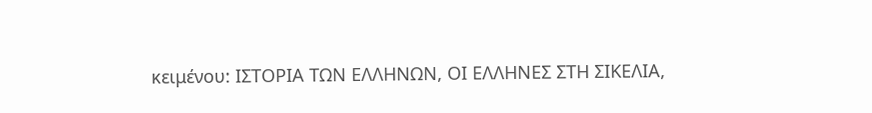κειμένου: ΙΣΤΟΡΙΑ ΤΩΝ ΕΛΛΗΝΩΝ, ΟΙ ΕΛΛΗΝΕΣ ΣΤΗ ΣΙΚΕΛΙΑ,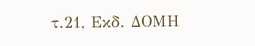τ.21, Εκδ. ΔΟΜΗ